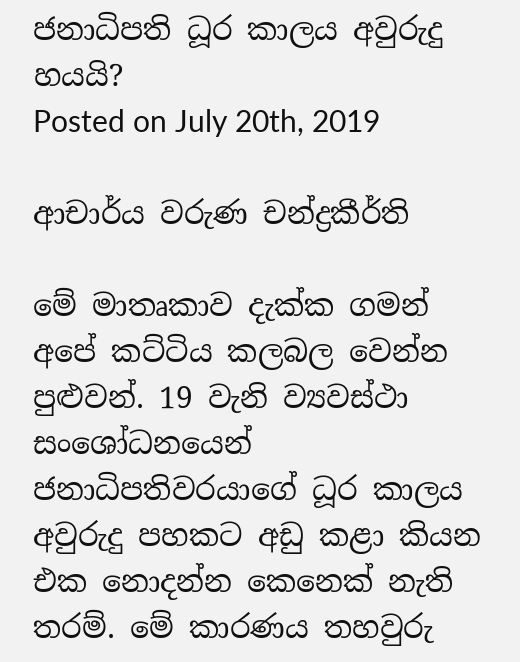ජනාධිපති ධූර කාලය අවුරුදු හයයි?
Posted on July 20th, 2019

ආචාර්ය වරුණ චන්ද්‍රකීර්ති

මේ මාතෘකාව දැක්ක ගමන් අපේ කට්ටිය කලබල වෙන්න පුළුවන්. 19 වැනි ව්‍යවස්ථා සංශෝධනයෙන් ජනාධිපතිවරයාගේ ධූර කාලය අවුරුදු පහකට අඩු කළා කියන එක නොදන්න කෙනෙක් නැති තරම්. මේ කාරණය තහවුරු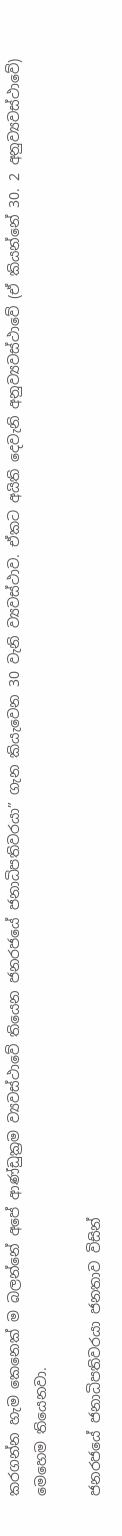කරගන්න හැම කෙනෙක් ම බලන්නේ අපේ ආණ්ඩුක්‍රම ව්‍යවස්ථාවේ තියෙන ජනරජයේ ජනාධිපතිවරයා” ගැන කියැවෙන 30 වැනි ව්‍යවස්ථාව. ඒකට අයිති දෙවැනි අනුව්‍යවස්ථාවේ (ඒ කියන්නේ 30. 2 අනුව්‍යවස්ථාවේ) මෙහෙම තියෙනවා.

ජනරජයේ ජනාධිපතිවරයා ජනතාව විසින්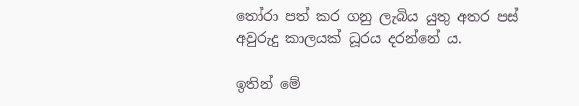තෝරා පත් කර ගනු ලැබිය යුතු අතර පස් අවුරුදු කාලයක් ධූරය දරන්නේ ය.

ඉතින් මේ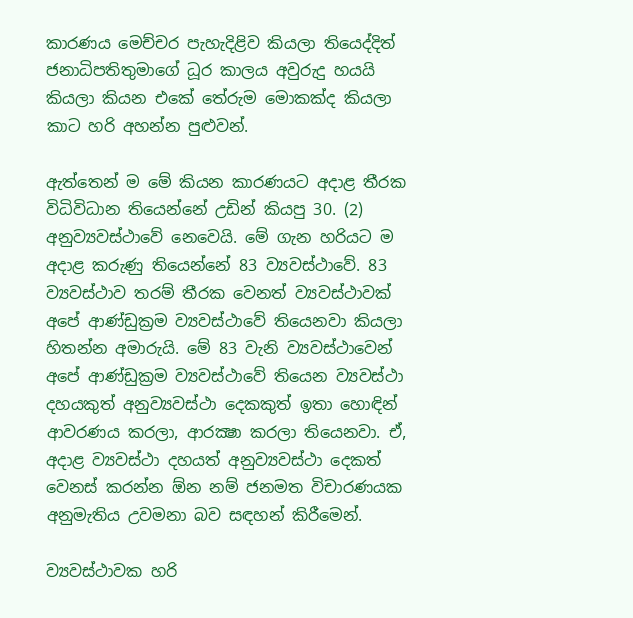කාරණය මෙච්චර පැහැදිළිව කියලා තියෙද්දිත් ජනාධිපතිතුමාගේ ධූර කාලය අවුරුදු හයයි කියලා කියන එකේ තේරුම මොකක්ද කියලා කාට හරි අහන්න පුළුවන්.

ඇත්තෙන් ම මේ කියන කාරණයට අදාළ තීරක විධිවිධාන තියෙන්නේ උඩින් කියපු 30. (2) අනුව්‍යවස්ථාවේ නෙවෙයි. මේ ගැන හරියට ම අදාළ කරුණු තියෙන්නේ 83 ව්‍යවස්ථාවේ. 83 ව්‍යවස්ථාව තරම් තීරක වෙනත් ව්‍යවස්ථාවක් අපේ ආණ්ඩුක්‍රම ව්‍යවස්ථාවේ තියෙනවා කියලා හිතන්න අමාරුයි. මේ 83 වැනි ව්‍යවස්ථාවෙන් අපේ ආණ්ඩුක්‍රම ව්‍යවස්ථාවේ තියෙන ව්‍යවස්ථා දහයකුත් අනුව්‍යවස්ථා දෙකකුත් ඉතා හොඳින් ආවරණය කරලා, ආරක්‍ෂා කරලා තියෙනවා. ඒ, අදාළ ව්‍යවස්ථා දහයත් අනුව්‍යවස්ථා දෙකත් වෙනස් කරන්න ඕන නම් ජනමත විචාරණයක අනුමැතිය උවමනා බව සඳහන් කිරීමෙන්.

ව්‍යවස්ථාවක හරි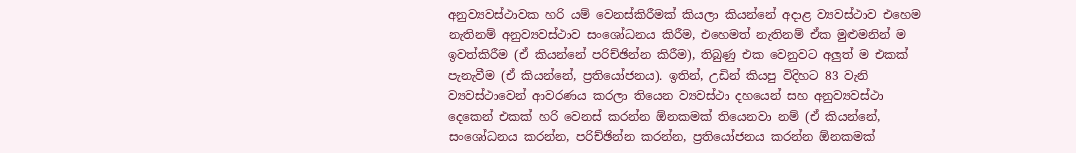අනුව්‍යවස්ථාවක හරි යම් වෙනස්කිරීමක් කියලා කියන්නේ අදාළ ව්‍යවස්ථාව එහෙම නැතිනම් අනුව්‍යවස්ථාව සංශෝධනය කිරීම, එහෙමත් නැතිනම් ඒක මුළුමනින් ම ඉවත්කිරීම (ඒ කියන්නේ පරිච්ඡින්න කිරීම), තිබුණු එක වෙනුවට අලුත් ම එකක් පැනැවීම (ඒ කියන්නේ, ප්‍රතියෝජනය). ඉතින්, උඩින් කියපු විදිහට 83 වැනි ව්‍යවස්ථාවෙන් ආවරණය කරලා තියෙන ව්‍යවස්ථා දහයෙන් සහ අනුව්‍යවස්ථා දෙකෙන් එකක් හරි වෙනස් කරන්න ඕනකමක් තියෙනවා නම් (ඒ කියන්නේ, සංශෝධනය කරන්න, පරිච්ඡින්න කරන්න, ප්‍රතියෝජනය කරන්න ඕනකමක්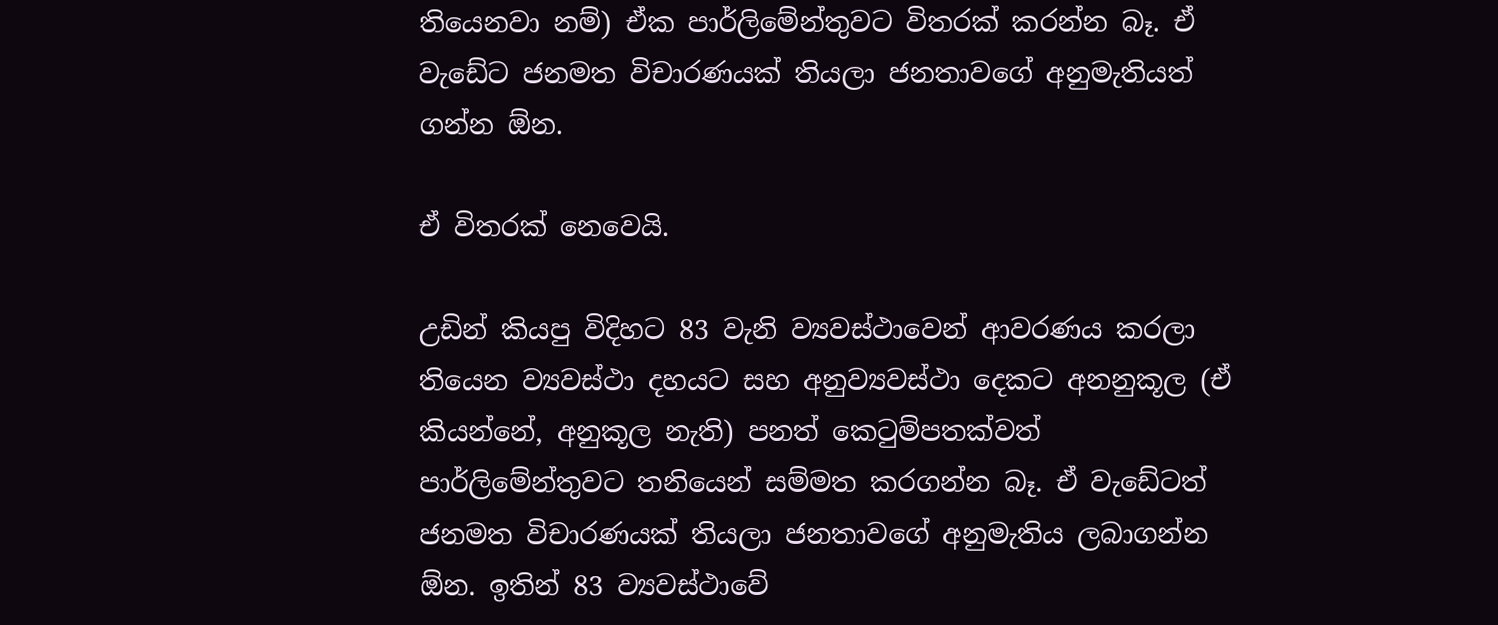තියෙනවා නම්) ඒක පාර්ලිමේන්තුවට විතරක් කරන්න බෑ. ඒ වැඩේට ජනමත විචාරණයක් තියලා ජනතාවගේ අනුමැතියත් ගන්න ඕන.

ඒ විතරක් නෙවෙයි.

උඩින් කියපු විදිහට 83 වැනි ව්‍යවස්ථාවෙන් ආවරණය කරලා තියෙන ව්‍යවස්ථා දහයට සහ අනුව්‍යවස්ථා දෙකට අනනුකූල (ඒ කියන්නේ, අනුකූල නැති) පනත් කෙටුම්පතක්වත් පාර්ලිමේන්තුවට තනියෙන් සම්මත කරගන්න බෑ. ඒ වැඩේටත් ජනමත විචාරණයක් ති‍යලා ජනතාවගේ අනුමැතිය ලබාගන්න ඕන. ඉතින් 83 ව්‍යවස්ථාවේ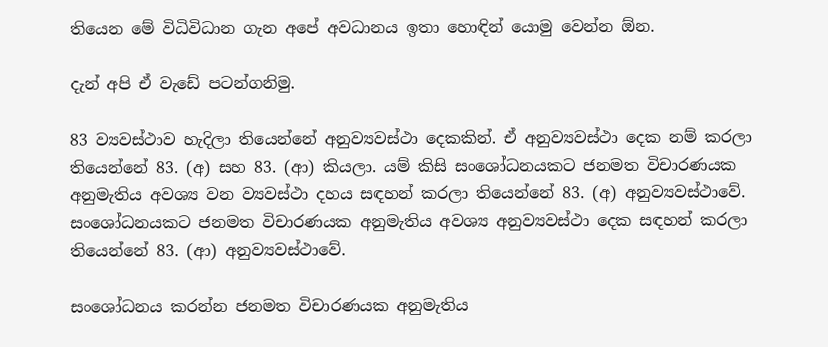තියෙන මේ විධිවිධාන ගැන අපේ අවධානය ඉතා හොඳින් යොමු වෙන්න ඕන.

දැන් අපි ඒ වැඩේ පටන්ගනිමු.

83 ව්‍යවස්ථාව හැදිලා තියෙන්නේ අනුව්‍යවස්ථා දෙකකින්. ඒ අනුව්‍යවස්ථා දෙක නම් කරලා තියෙන්නේ 83. (අ) සහ 83. (ආ) කියලා. යම් කිසි සංශෝධනයකට ජනමත විචාරණයක අනුමැතිය අවශ්‍ය වන ව්‍යවස්ථා දහය සඳහන් කරලා තියෙන්නේ 83. (අ) අනුව්‍යවස්ථාවේ. සංශෝධනයකට ජනමත විචාරණයක අනුමැතිය අවශ්‍ය අනුව්‍යවස්ථා දෙක සඳහන් කරලා තියෙන්නේ 83. (ආ) අනුව්‍යවස්ථාවේ.

සංශෝධනය කරන්න ජනමත විචාරණයක අනුමැතිය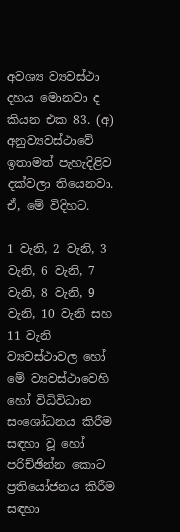අවශ්‍ය ව්‍යවස්ථා දහය මොනවා ද කියන එක 83. (අ) අනුව්‍යවස්ථාවේ ඉතාමත් පැහැදිළිව දක්වලා තියෙනවා. ඒ, මේ විදිහට.

1 වැනි, 2 වැනි, 3 වැනි, 6 වැනි, 7 වැනි, 8 වැනි, 9 වැනි, 10 වැනි සහ 11 වැනි ව්‍යවස්ථාවල හෝ මේ ව්‍යවස්ථාවෙහි හෝ විධිවිධාන සංශෝධනය කිරීම සඳහා වූ හෝ පරිච්ඡින්න කොට ප්‍රතියෝජනය කිරීම සඳහා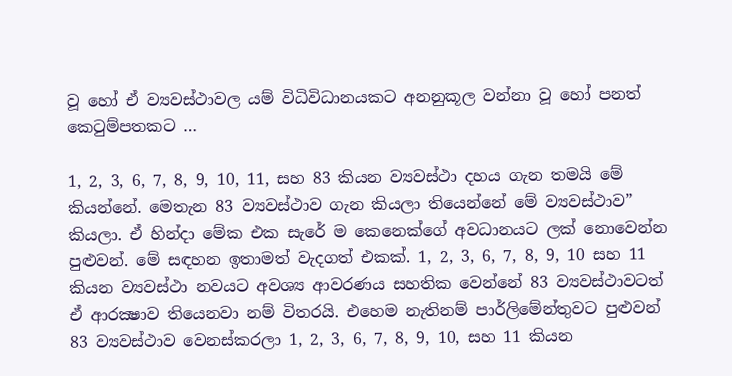වූ හෝ ඒ ව්‍යවස්ථාවල යම් විධිවිධානයකට අනනුකූල වන්නා වූ හෝ පනත් කෙටුම්පතකට …

1, 2, 3, 6, 7, 8, 9, 10, 11, සහ 83 කියන ව්‍යවස්ථා දහය ගැන තමයි මේ කියන්නේ. මෙතැන 83 ව්‍යවස්ථාව ගැන කියලා තියෙන්නේ මේ ව්‍යවස්ථාව” කියලා. ඒ හින්දා මේක එක සැරේ ම කෙනෙක්ගේ අවධානයට ලක් නොවෙන්න පුළුවන්. මේ සඳහන ඉතාමත් වැදගත් එකක්. 1, 2, 3, 6, 7, 8, 9, 10 සහ 11 කියන ව්‍යවස්ථා නවයට අවශ්‍ය ආවරණය සහතික වෙන්නේ 83 ව්‍යවස්ථාවටත් ඒ ආරක්‍ෂාව තියෙනවා නම් විතරයි. එහෙම නැතිනම් පාර්ලිමේන්තුවට පුළුවන් 83 ව්‍යවස්ථාව වෙනස්කරලා 1, 2, 3, 6, 7, 8, 9, 10, සහ 11 කියන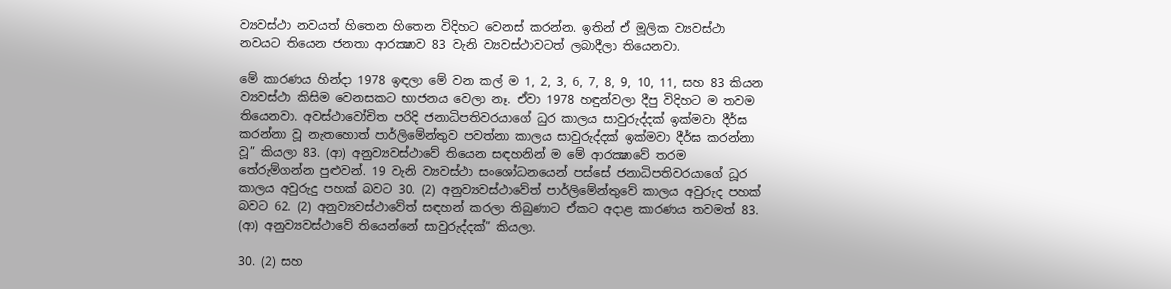ව්‍යවස්ථා නවයත් හිතෙන හිතෙන විදිහට වෙනස් කරන්න. ඉතින් ඒ මූලික ව්‍යවස්ථා නවයට තියෙන ජනතා ආරක්‍ෂාව 83 වැනි ව්‍යවස්ථාවටත් ලබාදීලා තියෙනවා.

මේ කාරණය හින්දා 1978 ඉඳලා මේ වන කල් ම 1, 2, 3, 6, 7, 8, 9, 10, 11, සහ 83 කියන ව්‍යවස්ථා කිසිම වෙනසකට භාජනය වෙලා නෑ. ඒවා 1978 හඳුන්වලා දීපු විදිහට ම තවම තියෙනවා. අවස්ථාවෝචිත පරිදි ජනාධිපතිවරයාගේ ධුර කාලය සාවුරුද්දක් ඉක්මවා දීර්ඝ කරන්නා වූ නැතහොත් පාර්ලිමේන්තුව පවත්නා කාලය සාවුරුද්දක් ඉක්මවා දීර්ඝ කරන්නා වූ” කියලා 83. (ආ) අනුව්‍යවස්ථාවේ තියෙන සඳහනින් ම මේ ආරක්‍ෂාවේ තරම තේරුම්ගන්න පුළුවන්. 19 වැනි ව්‍යවස්ථා සංශෝධනයෙන් පස්සේ ජනාධිපතිවරයාගේ ධූර කාලය අවුරුදු පහක් බවට 30. (2) අනුව්‍යවස්ථාවේත් පාර්ලිමේන්තුවේ කාලය අවුරුද පහක් බවට 62. (2) අනුව්‍යවස්ථාවේත් සඳහන් කරලා තිබුණාට ඒකට අදාළ කාරණය තවමත් 83. (ආ) අනුව්‍යවස්ථාවේ තියෙන්නේ සාවුරුද්දක්” කියලා.

30. (2) සහ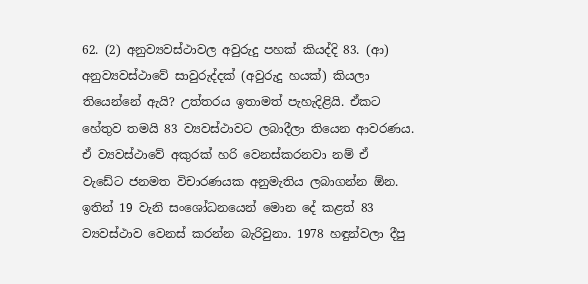62. (2) අනුව්‍යවස්ථාවල අවුරුදු පහක් කියද්දි 83. (ආ) අනුව්‍යවස්ථාවේ සාවුරුද්දක් (අවුරුදු හයක්) කියලා තියෙන්නේ ඇයි? උත්තරය ඉතාමත් පැහැදිළියි. ඒකට හේතුව තමයි 83 ව්‍යවස්ථාවට ලබාදීලා තියෙන ආවරණය. ඒ ව්‍යවස්ථාවේ අකුරක් හරි වෙනස්කරනවා නම් ඒ වැඩේට ජනමත විචාරණයක අනුමැතිය ලබාගන්න ඕන. ඉතින් 19 වැනි සංශෝධනයෙන් මොන දේ කළත් 83 ව්‍යවස්ථාව වෙනස් කරන්න බැරිවුනා. 1978 හඳුන්වලා දීපු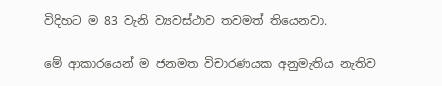විදිහට ම 83 වැනි ව්‍යවස්ථාව තවමත් තියෙනවා.

මේ ආකාරයෙන් ම ජනමත විචාරණයක අනුමැතිය නැතිව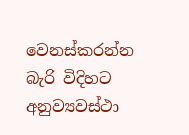වෙනස්කරන්න බැරි විදිහට අනුව්‍යවස්ථා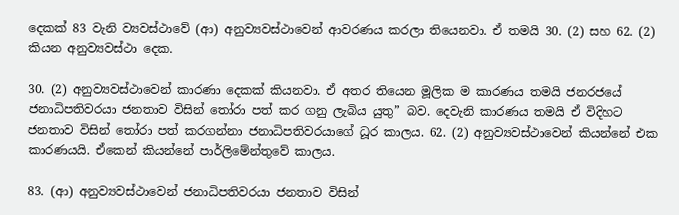දෙකක් 83 වැනි ව්‍යවස්ථාවේ (ආ) අනුව්‍යවස්ථාවෙන් ආවරණය කරලා තියෙනවා. ඒ තමයි 30. (2) සහ 62. (2) කියන අනුව්‍යවස්ථා දෙක.

30. (2) අනුව්‍යවස්ථාවෙන් කාරණා දෙකක් කියනවා. ඒ අතර තියෙන මූලික ම කාරණය තමයි ජනරජයේ ජනාධිපතිවරයා ජනතාව විසින් තෝරා පත් කර ගනු ලැබිය යුතු” බව. දෙවැනි කාරණය තමයි ඒ විදිහට ජනතාව විසින් තෝරා පත් කරගන්නා ජනාධිපතිවරයාගේ ධූර කාලය. 62. (2) අනුව්‍යවස්ථාවෙන් කියන්නේ එක කාරණයයි. ඒකෙන් කියන්නේ පාර්ලිමේන්තුවේ කාලය.

83. (ආ) අනුව්‍යවස්ථාවෙන් ජනාධිපතිවරයා ජනතාව විසින්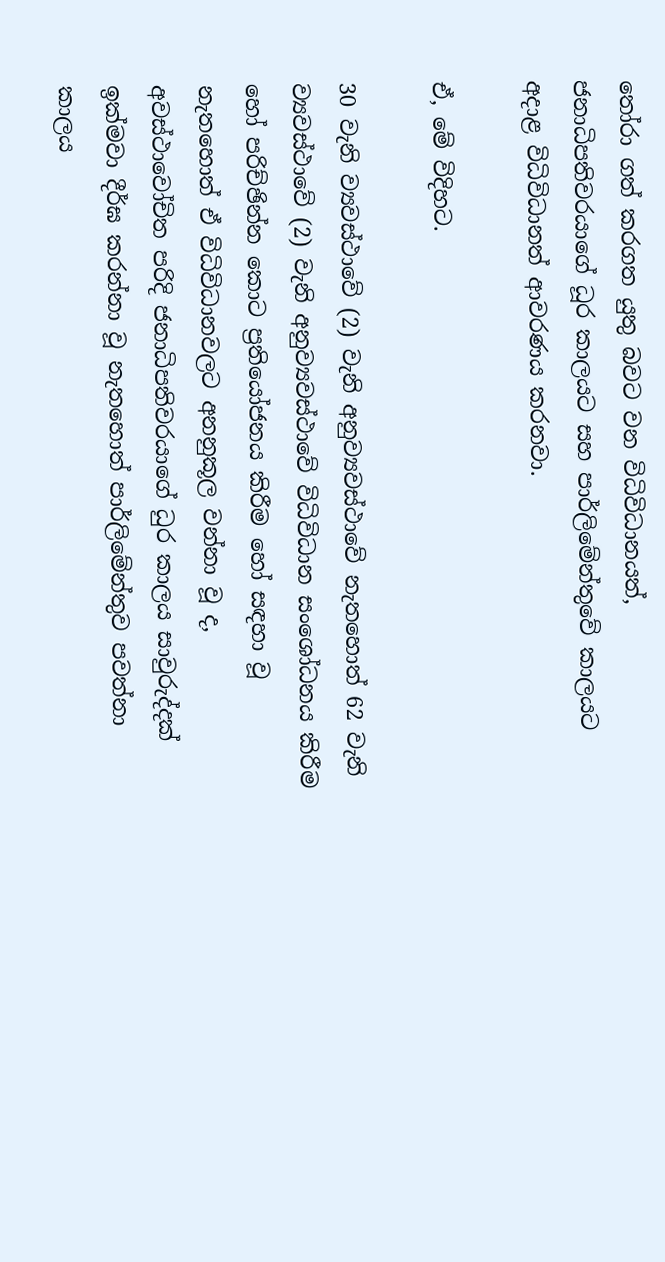තෝරා ගත් කරගත යුතු බවට වන විධිවිධානයත්, ජනාධිපතිවරයාගේ ධූර කාලයට සහ පාර්ලිමේන්තුවේ කාලයට අදාළ විධිවිධානත් ආවරණය කරනවා.

ඒ, මේ විදිහට.

30 වැනි ව්‍යවස්ථාවේ (2) වැනි අනුව්‍යවස්ථාවේ නැතහොත් 62 වැනි ව්‍යවස්ථාවේ (2) වැනි අනුව්‍යවස්ථාවේ විධිවිධාන සංශෝධනය කිරීම හෝ පරිච්ඡින්න කොට ප්‍රතියෝජනය කිරීම හෝ සඳහා වූ නැතහොත් ඒ විධිවිධානවලට අනනුකූල වන්නා වූ ද, අවස්ථාවෝචිත පරිදි ජනාධිපතිවරයාගේ ධුර කාලය සාවුරුද්දක් ඉක්මවා දීර්ඝ කරන්නා වූ නැතහොත් පාර්ලිමේන්තුව පවත්නා කාලය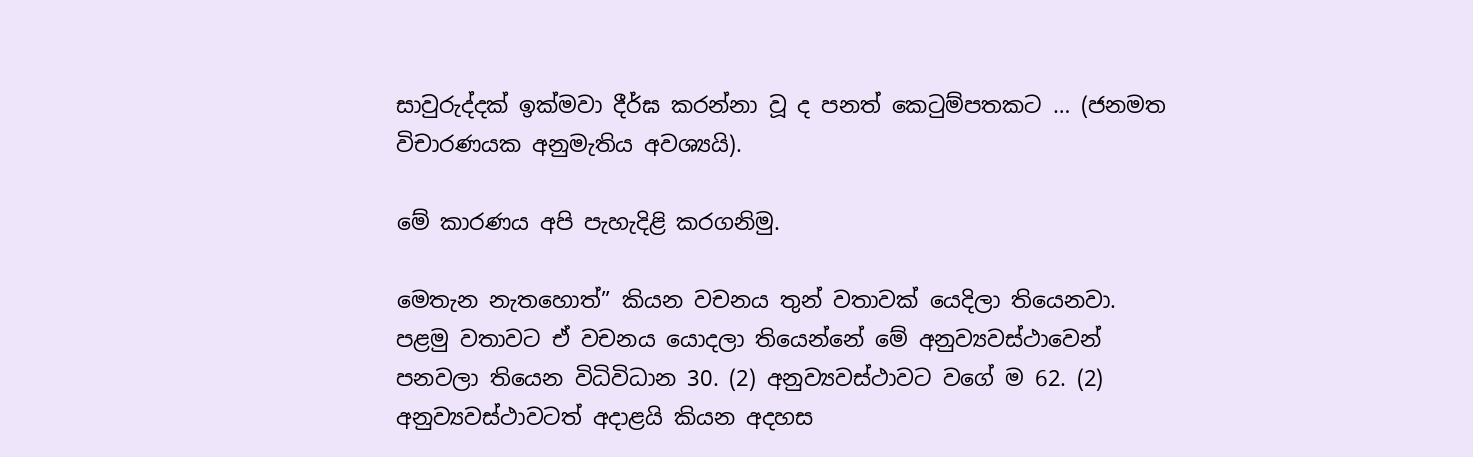සාවුරුද්දක් ඉක්මවා දීර්ඝ කරන්නා වූ ද පනත් කෙටුම්පතකට … (ජනමත විචාරණයක අනුමැතිය අවශ්‍යයි).

මේ කාරණය අපි පැහැදිළි කරගනිමු.

මෙතැන නැතහොත්” කියන වචනය තුන් වතාවක් යෙදිලා තියෙනවා. පළමු වතාවට ඒ වචනය යොදලා තියෙන්නේ මේ අනුව්‍යවස්ථාවෙන් පනවලා තියෙන විධිවිධාන 30. (2) අනුව්‍යවස්ථාවට වගේ ම 62. (2) අනුව්‍යවස්ථාවටත් අදාළයි කියන අදහස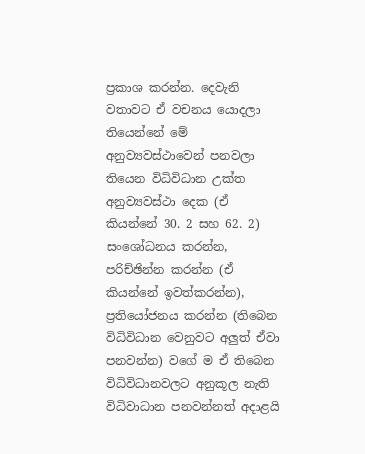ප්‍රකාශ කරන්න. දෙවැනි වතාවට ඒ වචනය යොදලා තියෙන්නේ මේ අනුව්‍යවස්ථාවෙන් පනවලා තියෙන විධිවිධාන උක්ත අනුව්‍යවස්ථා දෙක (ඒ කියන්නේ 30. 2 සහ 62. 2) සංශෝධනය කරන්න, පරිච්ඡින්න කරන්න (ඒ කියන්නේ ඉවත්කරන්න), ප්‍රතියෝජනය කරන්න (තිබෙන විධිවිධාන වෙනුවට අලුත් ඒවා පනවන්න) වගේ ම ඒ තිබෙන විධිවිධානවලට අනුකූල නැති විධිවාධාන පනවන්නත් අදාළයි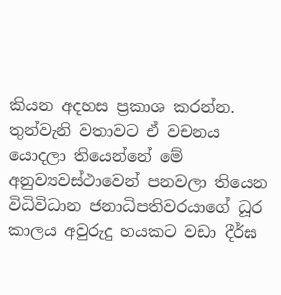කියන අදහස ප්‍රකාශ කරන්න. තුන්වැනි වතාවට ඒ වචනය යොදලා තියෙන්නේ මේ අනුව්‍යවස්ථාවෙන් පනවලා තියෙන විධිවිධාන ජනාධිපතිවරයාගේ ධූර කාලය අවුරුදු හයකට වඩා දීර්ඝ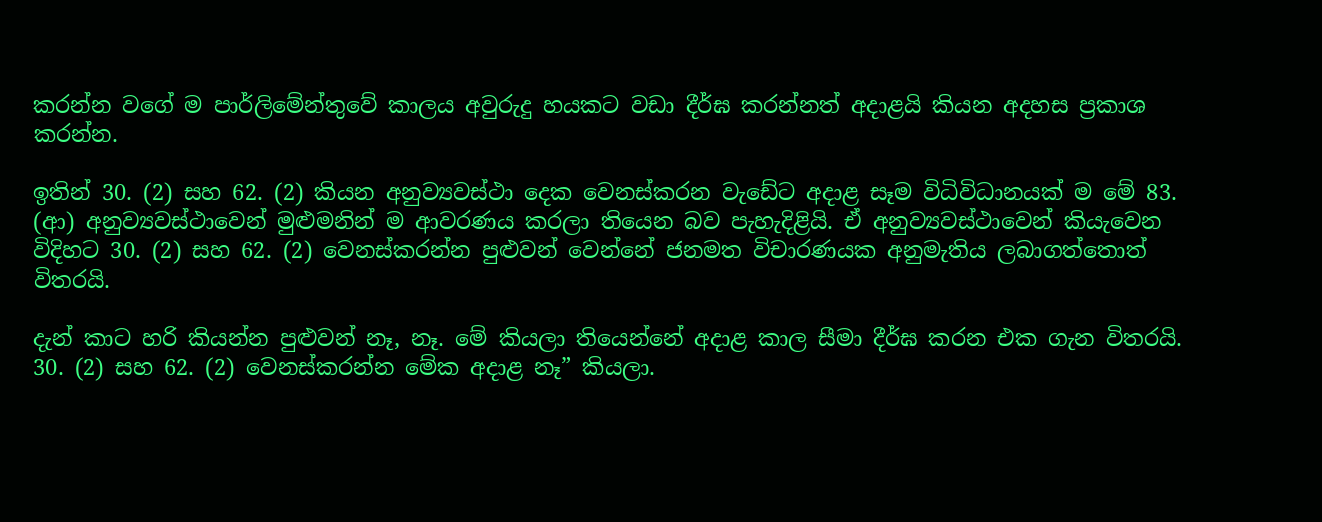කරන්න වගේ ම පාර්ලිමේන්තුවේ කාලය අවුරුදු හයකට වඩා දීර්ඝ කරන්නත් අදාළයි කියන අදහස ප්‍රකාශ කරන්න.

ඉතින් 30. (2) සහ 62. (2) කියන අනුව්‍යවස්ථා දෙක වෙනස්කරන වැඩේට අදාළ සෑම විධිවිධානයක් ම මේ 83. (ආ) අනුව්‍යවස්ථාවෙන් මුළුමනින් ම ආවරණය කරලා තියෙන බව පැහැදිළියි. ඒ අනුව්‍යවස්ථාවෙන් කියැවෙන විදිහට 30. (2) සහ 62. (2) වෙනස්කරන්න පුළුවන් වෙන්නේ ජනමත විචාරණයක අනුමැතිය ලබාගත්තොත් විතරයි.

දැන් කාට හරි කියන්න පුළුවන් නෑ, නෑ. මේ කියලා තියෙන්නේ අදාළ කාල සීමා දීර්ඝ කරන එක ගැන විතරයි. 30. (2) සහ 62. (2) වෙනස්කරන්න මේක අදාළ නෑ” කියලා.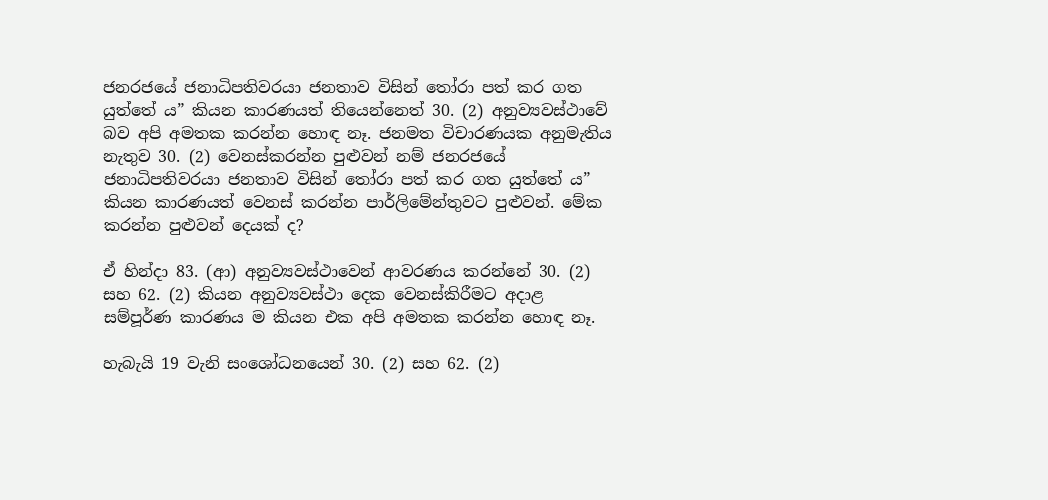ජනරජයේ ජනාධිපතිවරයා ජනතාව විසින් තෝරා පත් කර ගත යුත්තේ ය” කියන කාරණයත් තියෙන්නෙත් 30. (2) අනුව්‍යවස්ථාවේ බව අපි අමතක කරන්න හොඳ නෑ. ජනමත විචාරණයක අනුමැතිය නැතුව 30. (2) වෙනස්කරන්න පුළුවන් නම් ජනරජයේ ජනාධිපතිවරයා ජනතාව විසින් තෝරා පත් කර ගත යුත්තේ ය” කියන කාරණයත් වෙනස් කරන්න පාර්ලිමේන්තුවට පුළුවන්. මේක කරන්න පුළුවන් දෙයක් ද?

ඒ හින්දා 83. (ආ) අනුව්‍යවස්ථාවෙන් ආවරණය කරන්නේ 30. (2) සහ 62. (2) කියන අනුව්‍යවස්ථා දෙක වෙනස්කිරීමට අදාළ සම්පූර්ණ කාරණය ම කියන එක අපි අමතක කරන්න හොඳ නෑ.

හැබැයි 19 වැනි සංශෝධනයෙන් 30. (2) සහ 62. (2)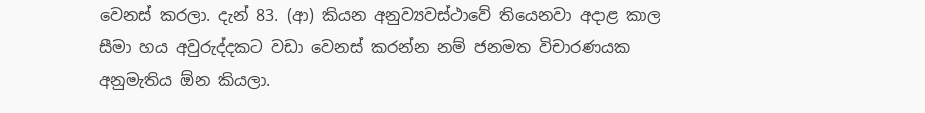වෙනස් කරලා. දැන් 83. (ආ) කියන අනුව්‍යවස්ථාවේ තියෙනවා අදාළ කාල සීමා හය අවුරුද්දකට වඩා වෙනස් කරන්න නම් ජනමත විචාරණයක අනුමැතිය ඕන කියලා.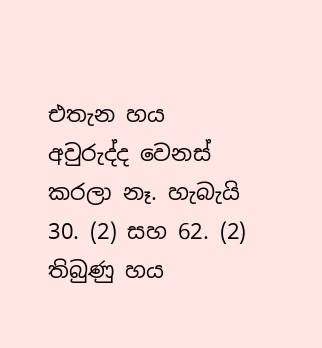එතැන හය අවුරුද්ද වෙනස් කරලා නෑ. හැබැයි 30. (2) සහ 62. (2) තිබුණු හය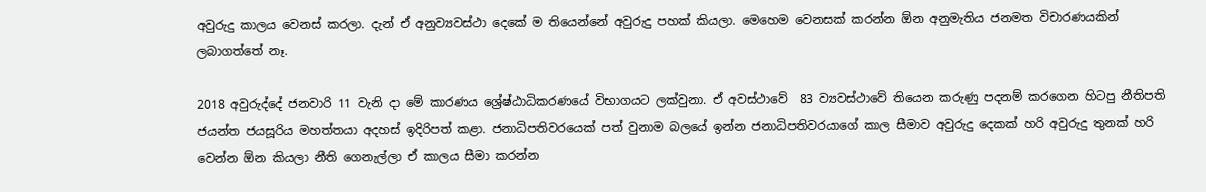අවුරුදු කාලය වෙනස් කරලා. දැන් ඒ අනුව්‍යවස්ථා දෙකේ ම තියෙන්නේ අවුරුදු පහක් කියලා. මෙහෙම වෙනසක් කරන්න ඕන අනුමැතිය ජනමත විචාරණයකින් ලබාගත්තේ නෑ.

2018 අවුරුද්දේ ජනවාරි 11 වැනි දා මේ කාරණය ශ්‍රේෂ්ඨාධිකරණයේ විභාගයට ලක්වුනා. ඒ අවස්ථාවේ  83 ව්‍යවස්ථාවේ තියෙන කරුණු පදනම් කරගෙන හිටපු නීතිපති ජයන්ත ජයසූරිය මහත්තයා අදහස් ඉදිරිපත් කළා. ජනාධිපතිවරයෙක් පත් වුනාම බලයේ ඉන්න ජනාධිපතිවරයාගේ කාල සීමාව අවුරුදු දෙකක් හරි අවුරුදු තුනක් හරි වෙන්න ඕන කියලා නීති ගෙනැල්ලා ඒ කාලය සීමා කරන්න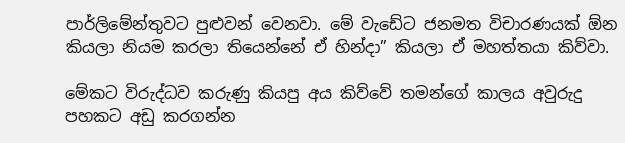පාර්ලිමේන්තුවට පුළුවන් වෙනවා. මේ වැඩේට ජනමත විචාරණයක් ඕන කියලා නියම කරලා තියෙන්නේ ඒ හින්දා” කියලා ඒ මහත්තයා කිව්වා.

මේකට විරුද්ධව කරුණු කියපු අය කිව්වේ තමන්ගේ කාලය අවුරුදු පහකට අඩු කරගන්න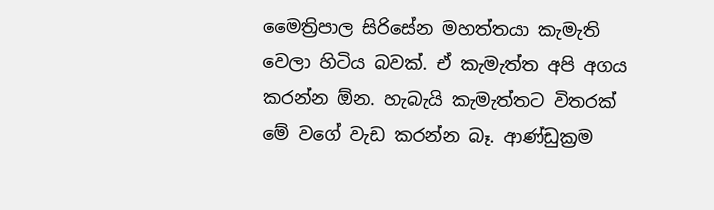මෛත්‍රිපාල සිරිසේන මහත්තයා කැමැති වෙලා හිටිය බවක්. ඒ කැමැත්ත අපි අගය කරන්න ඕන. හැබැයි කැමැත්තට විතරක් මේ වගේ වැඩ කරන්න බෑ. ආණ්ඩුක්‍රම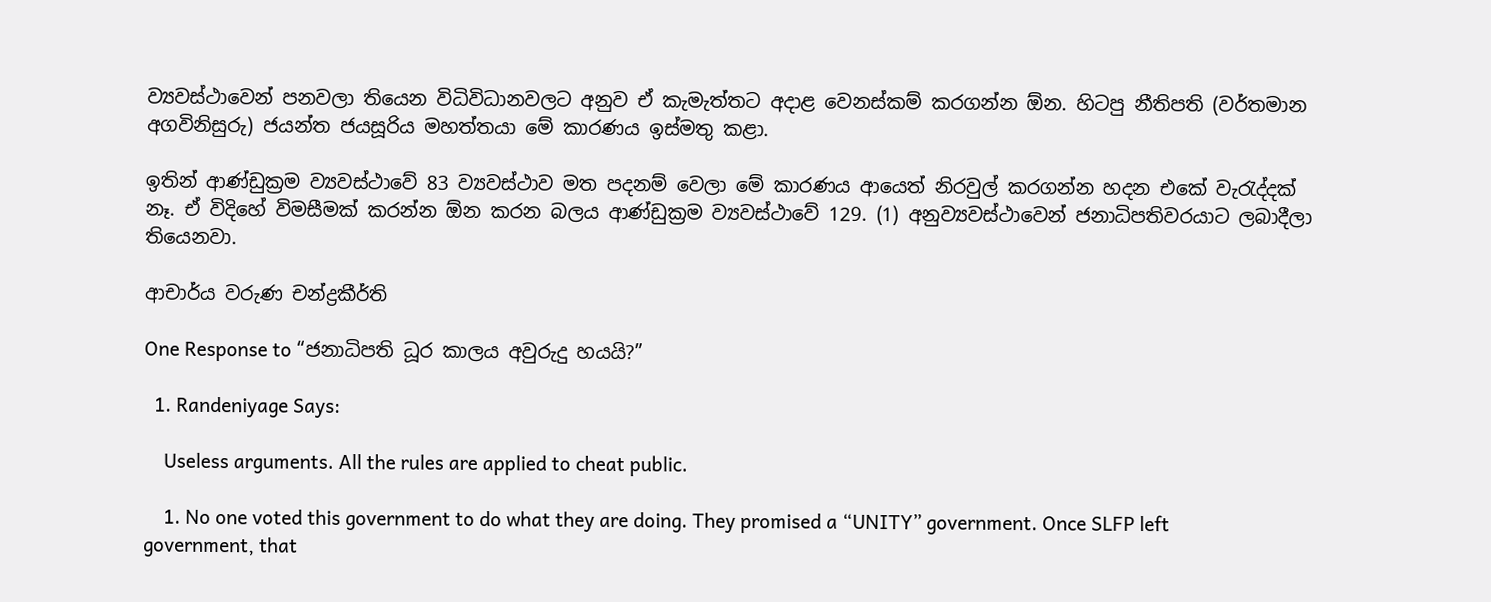ව්‍යවස්ථාවෙන් පනවලා තියෙන විධිවිධානවලට අනුව ඒ කැමැත්තට අදාළ වෙනස්කම් කරගන්න ඕන. හිටපු නීතිපති (වර්තමාන අගවිනිසුරු) ජයන්ත ජයසූරිය මහත්තයා මේ කාරණය ඉස්මතු කළා.

ඉතින් ආණ්ඩුක්‍රම ව්‍යවස්ථාවේ 83 ව්‍යවස්ථාව මත පදනම් වෙලා මේ කාරණය ආයෙත් නිරවුල් කරගන්න හදන එකේ වැරැද්දක් නෑ. ඒ විදිහේ විමසීමක් කරන්න ඕන කරන බලය ආණ්ඩුක්‍රම ව්‍යවස්ථාවේ 129. (1) අනුව්‍යවස්ථාවෙන් ජනාධිපතිවරයාට ලබාදීලා තියෙනවා.

ආචාර්ය වරුණ චන්ද්‍රකීර්ති

One Response to “ජනාධිපති ධූර කාලය අවුරුදු හයයි?”

  1. Randeniyage Says:

    Useless arguments. All the rules are applied to cheat public.

    1. No one voted this government to do what they are doing. They promised a “UNITY” government. Once SLFP left government, that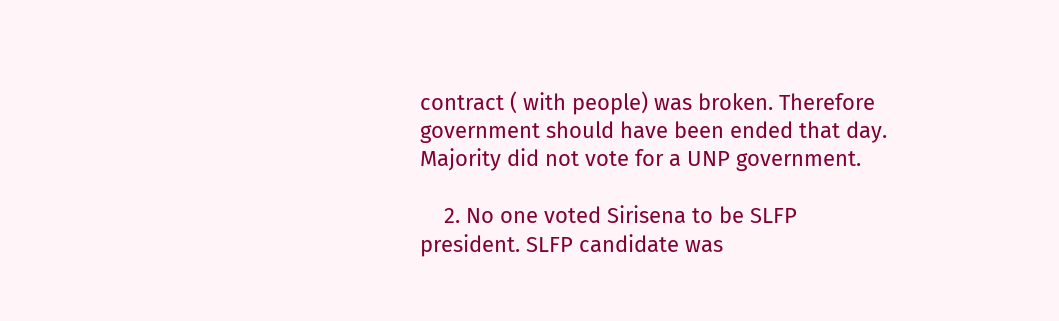contract ( with people) was broken. Therefore government should have been ended that day. Majority did not vote for a UNP government.

    2. No one voted Sirisena to be SLFP president. SLFP candidate was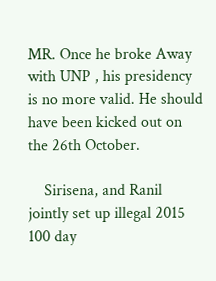MR. Once he broke Away with UNP , his presidency is no more valid. He should have been kicked out on the 26th October.

    Sirisena, and Ranil jointly set up illegal 2015 100 day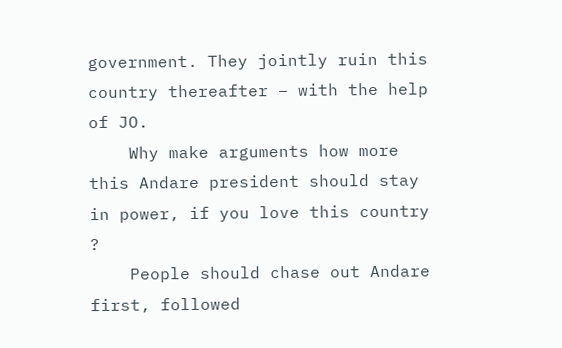government. They jointly ruin this country thereafter – with the help of JO.
    Why make arguments how more this Andare president should stay in power, if you love this country ?
    People should chase out Andare first, followed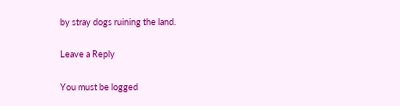by stray dogs ruining the land.

Leave a Reply

You must be logged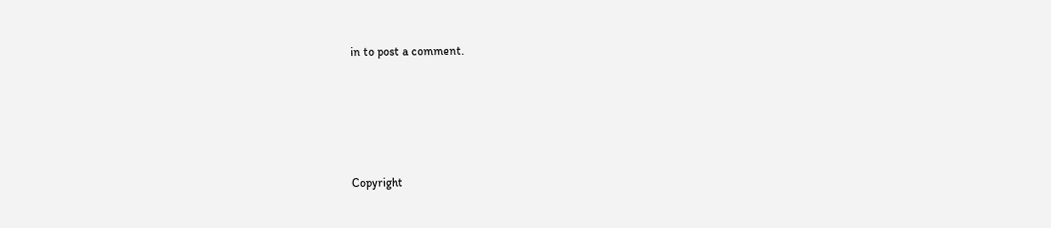in to post a comment.






Copyright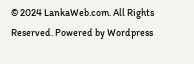© 2024 LankaWeb.com. All Rights Reserved. Powered by Wordpress